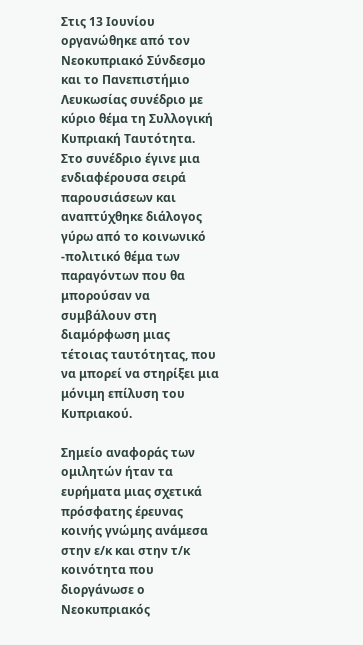Στις 13 Ιουνίου οργανώθηκε από τον Νεοκυπριακό Σύνδεσμο και το Πανεπιστήμιο Λευκωσίας συνέδριο με κύριο θέμα τη Συλλογική Κυπριακή Ταυτότητα. Στο συνέδριο έγινε μια ενδιαφέρουσα σειρά παρουσιάσεων και αναπτύχθηκε διάλογος γύρω από το κοινωνικό -πολιτικό θέμα των παραγόντων που θα μπορούσαν να συμβάλουν στη διαμόρφωση μιας τέτοιας ταυτότητας, που να μπορεί να στηρίξει μια μόνιμη επίλυση του Κυπριακού.

Σημείο αναφοράς των ομιλητών ήταν τα ευρήματα μιας σχετικά πρόσφατης έρευνας κοινής γνώμης ανάμεσα στην ε/κ και στην τ/κ κοινότητα που διοργάνωσε ο Νεοκυπριακός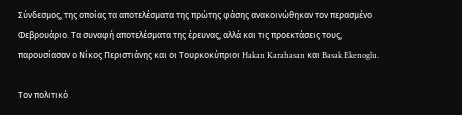Σύνδεσμος, της οποίας τα αποτελέσματα της πρώτης φάσης ανακοινώθηκαν τον περασμένο Φεβρουάριο. Τα συναφή αποτελέσματα της έρευνας, αλλά και τις προεκτάσεις τους, παρουσίασαν ο Νίκος Περιστιάνης και οι Τουρκοκύπριοι Hakan Karahasan και Basak Ekenoglu.

Τον πολιτικό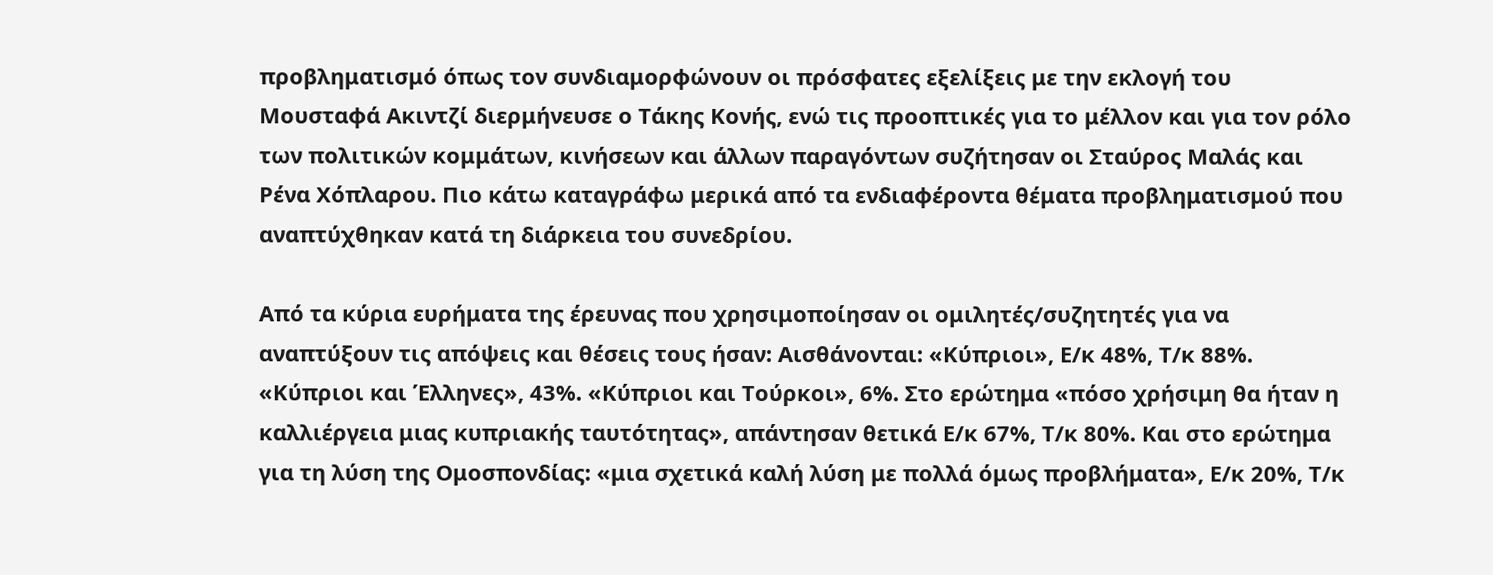προβληματισμό όπως τον συνδιαμορφώνουν οι πρόσφατες εξελίξεις με την εκλογή του Μουσταφά Ακιντζί διερμήνευσε ο Τάκης Κονής, ενώ τις προοπτικές για το μέλλον και για τον ρόλο των πολιτικών κομμάτων, κινήσεων και άλλων παραγόντων συζήτησαν οι Σταύρος Μαλάς και Ρένα Χόπλαρου. Πιο κάτω καταγράφω μερικά από τα ενδιαφέροντα θέματα προβληματισμού που αναπτύχθηκαν κατά τη διάρκεια του συνεδρίου.

Από τα κύρια ευρήματα της έρευνας που χρησιμοποίησαν οι ομιλητές/συζητητές για να αναπτύξουν τις απόψεις και θέσεις τους ήσαν: Αισθάνονται: «Κύπριοι», Ε/κ 48%, Τ/κ 88%. «Κύπριοι και Έλληνες», 43%. «Κύπριοι και Τούρκοι», 6%. Στο ερώτημα «πόσο χρήσιμη θα ήταν η καλλιέργεια μιας κυπριακής ταυτότητας», απάντησαν θετικά Ε/κ 67%, Τ/κ 80%. Και στο ερώτημα για τη λύση της Ομοσπονδίας: «μια σχετικά καλή λύση με πολλά όμως προβλήματα», Ε/κ 20%, Τ/κ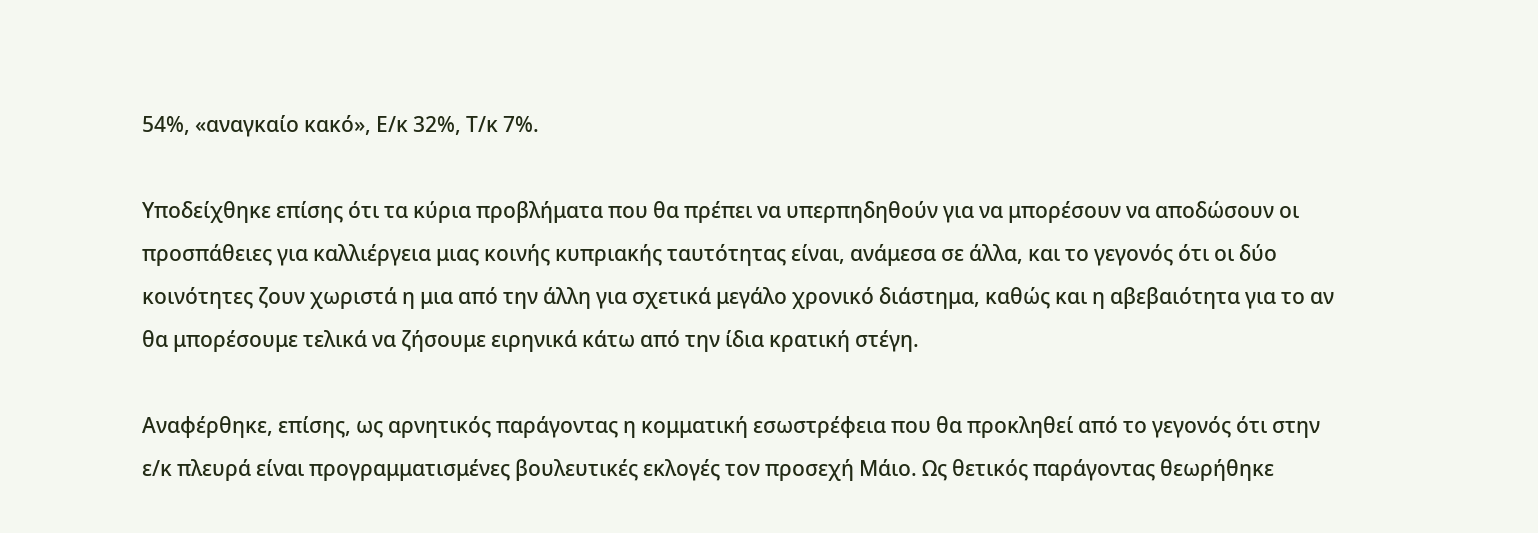54%, «αναγκαίο κακό», Ε/κ 32%, Τ/κ 7%.

Υποδείχθηκε επίσης ότι τα κύρια προβλήματα που θα πρέπει να υπερπηδηθούν για να μπορέσουν να αποδώσουν οι προσπάθειες για καλλιέργεια μιας κοινής κυπριακής ταυτότητας είναι, ανάμεσα σε άλλα, και το γεγονός ότι οι δύο κοινότητες ζουν χωριστά η μια από την άλλη για σχετικά μεγάλο χρονικό διάστημα, καθώς και η αβεβαιότητα για το αν θα μπορέσουμε τελικά να ζήσουμε ειρηνικά κάτω από την ίδια κρατική στέγη.

Αναφέρθηκε, επίσης, ως αρνητικός παράγοντας η κομματική εσωστρέφεια που θα προκληθεί από το γεγονός ότι στην ε/κ πλευρά είναι προγραμματισμένες βουλευτικές εκλογές τον προσεχή Μάιο. Ως θετικός παράγοντας θεωρήθηκε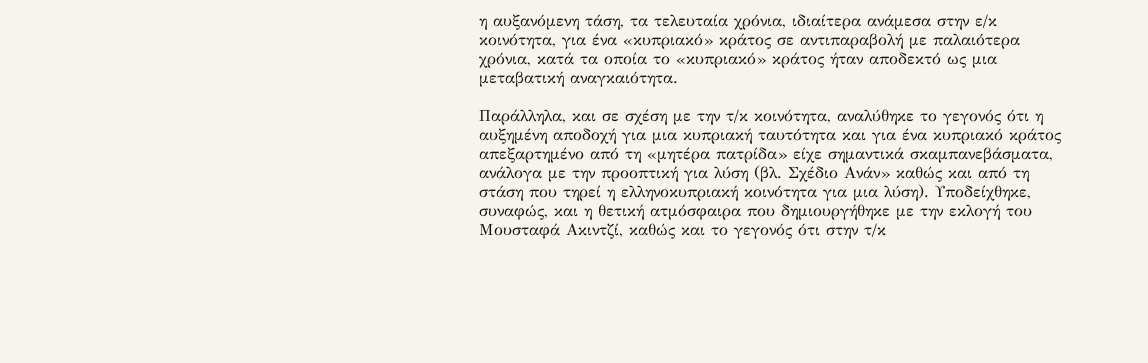η αυξανόμενη τάση, τα τελευταία χρόνια, ιδιαίτερα ανάμεσα στην ε/κ κοινότητα, για ένα «κυπριακό» κράτος σε αντιπαραβολή με παλαιότερα χρόνια, κατά τα οποία το «κυπριακό» κράτος ήταν αποδεκτό ως μια μεταβατική αναγκαιότητα.

Παράλληλα, και σε σχέση με την τ/κ κοινότητα, αναλύθηκε το γεγονός ότι η αυξημένη αποδοχή για μια κυπριακή ταυτότητα και για ένα κυπριακό κράτος απεξαρτημένο από τη «μητέρα πατρίδα» είχε σημαντικά σκαμπανεβάσματα, ανάλογα με την προοπτική για λύση (βλ. Σχέδιο Ανάν» καθώς και από τη στάση που τηρεί η ελληνοκυπριακή κοινότητα για μια λύση). Υποδείχθηκε, συναφώς, και η θετική ατμόσφαιρα που δημιουργήθηκε με την εκλογή του Μουσταφά Ακιντζί, καθώς και το γεγονός ότι στην τ/κ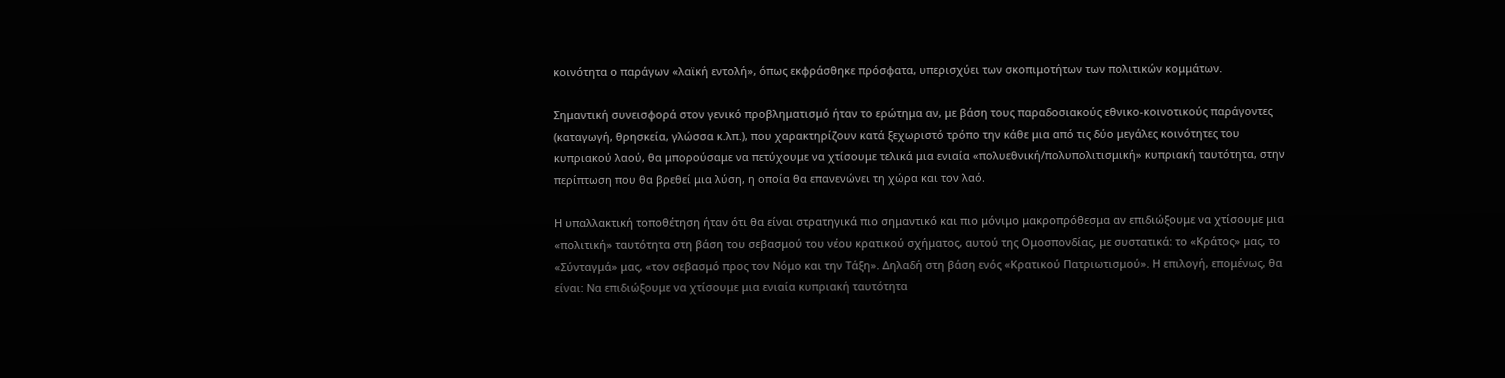κοινότητα ο παράγων «λαϊκή εντολή», όπως εκφράσθηκε πρόσφατα, υπερισχύει των σκοπιμοτήτων των πολιτικών κομμάτων.

Σημαντική συνεισφορά στον γενικό προβληματισμό ήταν το ερώτημα αν, με βάση τους παραδοσιακούς εθνικο-κοινοτικούς παράγοντες (καταγωγή, θρησκεία, γλώσσα κ.λπ.), που χαρακτηρίζουν κατά ξεχωριστό τρόπο την κάθε μια από τις δύο μεγάλες κοινότητες του κυπριακού λαού, θα μπορούσαμε να πετύχουμε να χτίσουμε τελικά μια ενιαία «πολυεθνική/πολυπολιτισμική» κυπριακή ταυτότητα, στην περίπτωση που θα βρεθεί μια λύση, η οποία θα επανενώνει τη χώρα και τον λαό.

Η υπαλλακτική τοποθέτηση ήταν ότι θα είναι στρατηγικά πιο σημαντικό και πιο μόνιμο μακροπρόθεσμα αν επιδιώξουμε να χτίσουμε μια «πολιτική» ταυτότητα στη βάση του σεβασμού του νέου κρατικού σχήματος, αυτού της Ομοσπονδίας, με συστατικά: το «Κράτος» μας, το «Σύνταγμά» μας, «τον σεβασμό προς τον Νόμο και την Τάξη». Δηλαδή στη βάση ενός «Κρατικού Πατριωτισμού». Η επιλογή, επομένως, θα είναι: Να επιδιώξουμε να χτίσουμε μια ενιαία κυπριακή ταυτότητα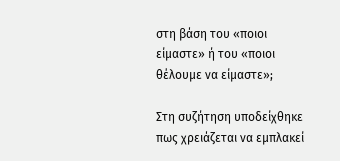στη βάση του «ποιοι είμαστε» ή του «ποιοι θέλουμε να είμαστε»;

Στη συζήτηση υποδείχθηκε πως χρειάζεται να εμπλακεί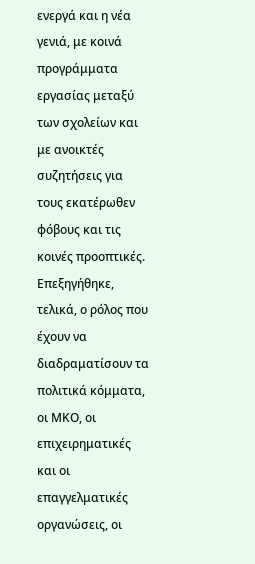ενεργά και η νέα γενιά, με κοινά προγράμματα εργασίας μεταξύ των σχολείων και με ανοικτές συζητήσεις για τους εκατέρωθεν φόβους και τις κοινές προοπτικές. Επεξηγήθηκε, τελικά, ο ρόλος που έχουν να διαδραματίσουν τα πολιτικά κόμματα, οι ΜΚΟ, οι επιχειρηματικές και οι επαγγελματικές οργανώσεις, οι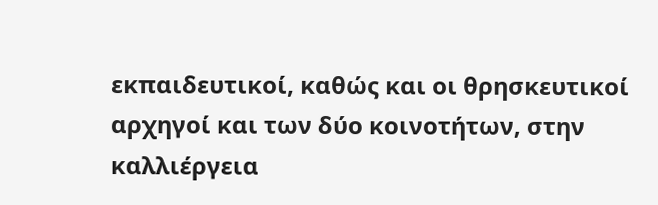εκπαιδευτικοί, καθώς και οι θρησκευτικοί αρχηγοί και των δύο κοινοτήτων, στην καλλιέργεια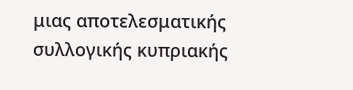μιας αποτελεσματικής συλλογικής κυπριακής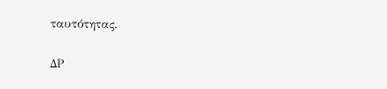ταυτότητας.

ΔΡ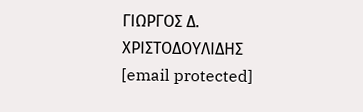ΓΙΩΡΓΟΣ Δ. ΧΡΙΣΤΟΔΟΥΛΙΔΗΣ
[email protected]